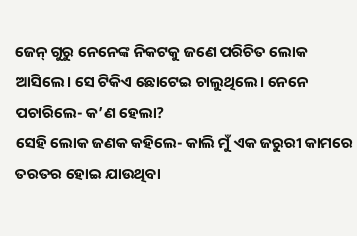ଜେନ୍ ଗୁରୁ ନେନେଙ୍କ ନିକଟକୁ ଜଣେ ପରିଚିତ ଲୋକ ଆସିଲେ। ସେ ଟିକିଏ ଛୋଟେଇ ଚାଲୁଥିଲେ। ନେନେ ପଚାରିଲେ- କ’ଣ ହେଲା?
ସେହି ଲୋକ ଜଣକ କହିଲେ- କାଲି ମୁଁ ଏକ ଜରୁରୀ କାମରେ ତରତର ହୋଇ ଯାଉଥିବା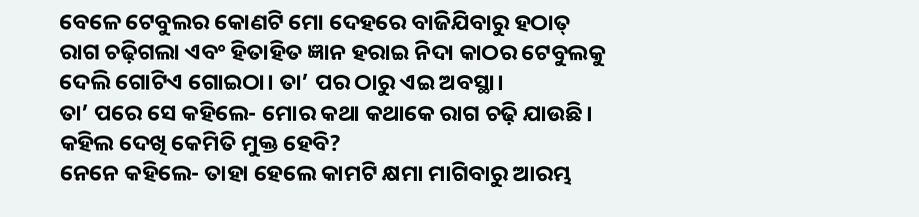ବେଳେ ଟେବୁଲର କୋଣଟି ମୋ ଦେହରେ ବାଜିଯିବାରୁ ହଠାତ୍ ରାଗ ଚଢ଼ିଗଲା ଏବଂ ହିତାହିତ ଜ୍ଞାନ ହରାଇ ନିଦା କାଠର ଟେବୁଲକୁ ଦେଲି ଗୋଟିଏ ଗୋଇଠା। ତା’ ପର ଠାରୁ ଏଇ ଅବସ୍ଥା।
ତା’ ପରେ ସେ କହିଲେ- ମୋର କଥା କଥାକେ ରାଗ ଚଢ଼ି ଯାଉଛି। କହିଲ ଦେଖି କେମିତି ମୁକ୍ତ ହେବି?
ନେନେ କହିଲେ- ତାହା ହେଲେ କାମଟି କ୍ଷମା ମାଗିବାରୁ ଆରମ୍ଭ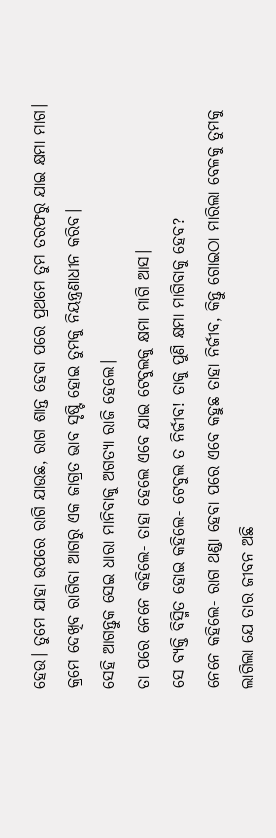ହେଉ। ତୁମେ ଯାହା ଉପରେ ରାଗି ଯାଉଛ, ରାଗ ଶାନ୍ତ ହେବା ପରେ ପ୍ରଥମେ ତୁମ ତରଫରୁ ଯାଇ କ୍ଷମା ମାଗ। କ୍ରମେ ଦେଖିବ ରାଗିବା ଆଗରୁ ଏକ ଜାଗ୍ରତ ଭାବ ସୃଷ୍ଟି ହୋଇ ତୁମକୁ ନିୟନ୍ତ୍ରଣାଧୀନ କରିବ।
ସେହି ଆଗନ୍ତୁକ ସେଇ ଧାରା ମାନିବାକୁ ଅଗତ୍ୟା ରାଜି ହେଲେ।
ତା ପରେ ନେନେ କହିଲେ- ତାହା ହେଲେ ଏବେ ଯାଇ ଟେବୁଲକୁ କ୍ଷମା ମାଗି ଆସ।
ସେ ବ୍ୟକ୍ତି ବିସ୍ମିତ ହୋଇ କହିଲେ- ଟେବୁଲ ତ ନିର୍ଜୀବ! ତାକୁ ପୁଣି କ୍ଷମା ମାଗିବାକୁ ହେବ?
ନେନେ କହିଲେ- ରାଗ ଥଣ୍ଡା ହେବା ପରେ ଏବେ କହୁଛ ତାହା ନିର୍ଜୀବ, କିନ୍ତୁ ଗୋଇଠା ମାରିଲା ବେଳକୁ ତୁମକୁ ଲାଗିଲା ଯେ ତାର ଜୀବନ ଅଛି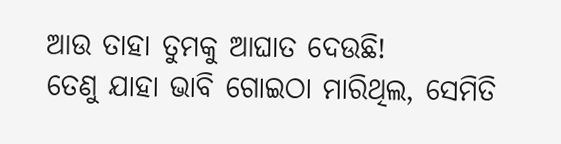ଆଉ ତାହା ତୁମକୁ ଆଘାତ ଦେଉଛି!
ତେଣୁ ଯାହା ଭାବି ଗୋଇଠା ମାରିଥିଲ, ସେମିତି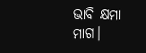ଭାବି କ୍ଷମା ମାଗ।